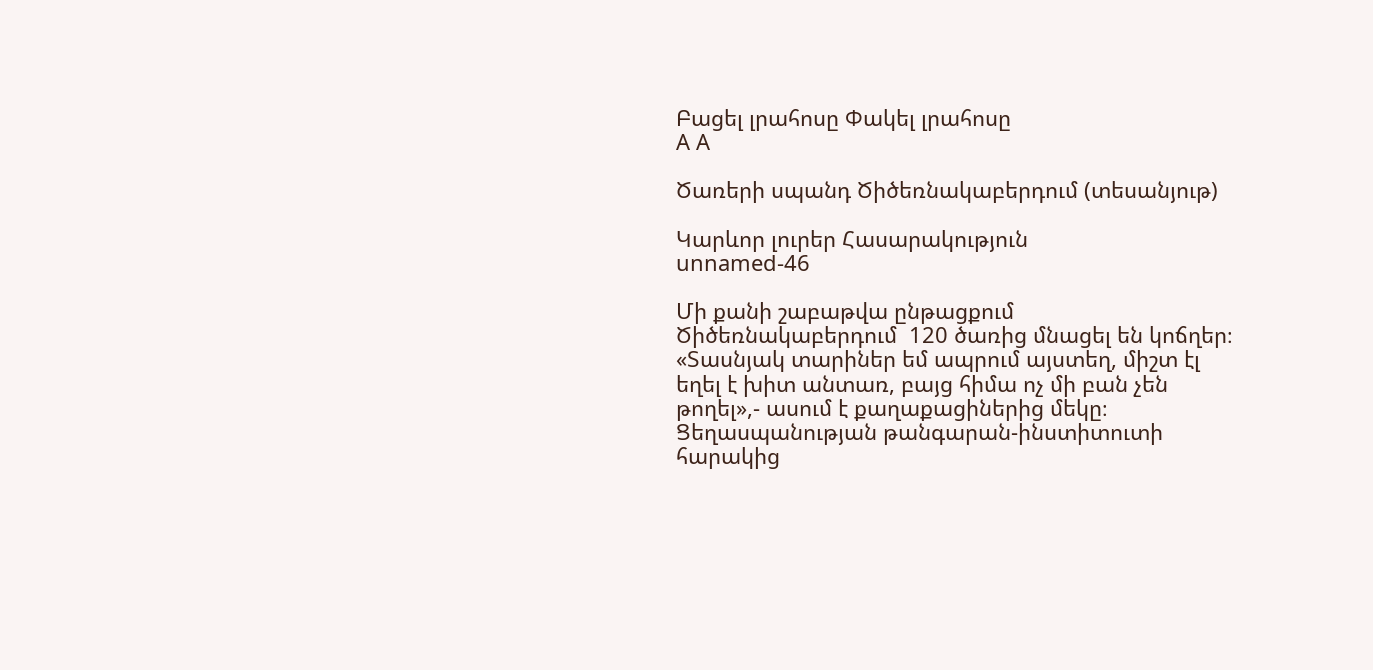Բացել լրահոսը Փակել լրահոսը
A A

Ծառերի սպանդ Ծիծեռնակաբերդում (տեսանյութ)

Կարևոր լուրեր Հասարակություն
unnamed-46

Մի քանի շաբաթվա ընթացքում Ծիծեռնակաբերդում  120 ծառից մնացել են կոճղեր։ «Տասնյակ տարիներ եմ ապրում այստեղ, միշտ էլ եղել է խիտ անտառ, բայց հիմա ոչ մի բան չեն թողել»,- ասում է քաղաքացիներից մեկը։ Ցեղասպանության թանգարան-ինստիտուտի հարակից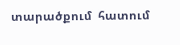տարածքում  հատում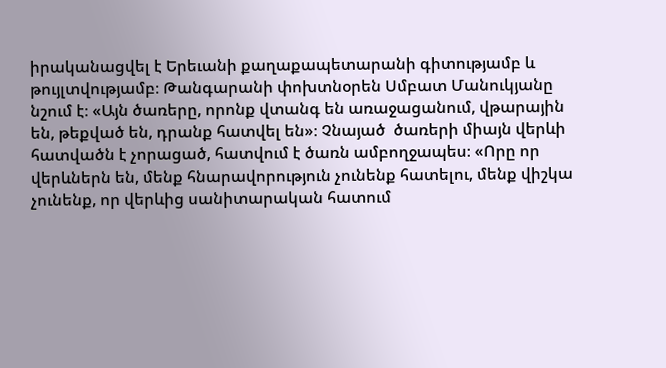իրականացվել է Երեւանի քաղաքապետարանի գիտությամբ և թույլտվությամբ։ Թանգարանի փոխտնօրեն Սմբատ Մանուկյանը նշում է։ «Այն ծառերը, որոնք վտանգ են առաջացանում, վթարային են, թեքված են, դրանք հատվել են»։ Չնայած  ծառերի միայն վերևի հատվածն է չորացած, հատվում է ծառն ամբողջապես։ «Որը որ վերևներն են, մենք հնարավորություն չունենք հատելու, մենք վիշկա չունենք, որ վերևից սանիտարական հատում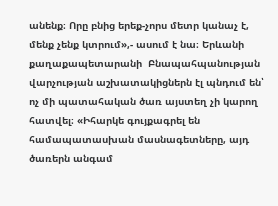անենք։ Որը բնից երեք-չորս մետր կանաչ է, մենք չենք կտրում»,- ասում է նա։ Երևանի քաղաքապետարանի  Բնապահպանության վարչության աշխատակիցներն էլ պնդում են՝  ոչ մի պատահական ծառ այստեղ չի կարող հատվել։ «Իհարկե գույքագրել են համապատասխան մասնագետները, այդ ծառերն անգամ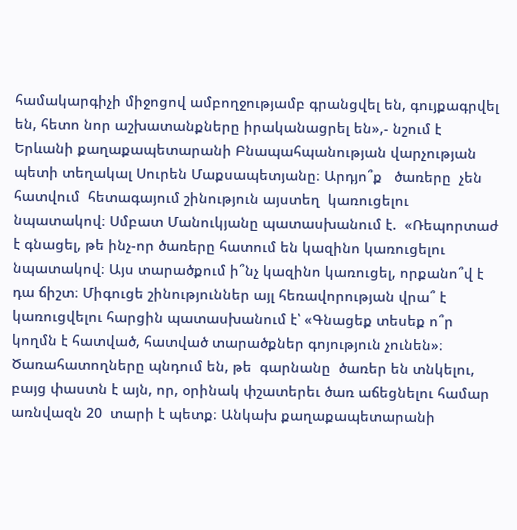համակարգիչի միջոցով ամբողջությամբ գրանցվել են, գույքագրվել են, հետո նոր աշխատանքները իրականացրել են»,- նշում է Երևանի քաղաքապետարանի Բնապահպանության վարչության պետի տեղակալ Սուրեն Մաքսապետյանը։ Արդյո՞ք   ծառերը  չեն  հատվում  հետագայում շինություն այստեղ  կառուցելու նպատակով։ Սմբատ Մանուկյանը պատասխանում է.  «Ռեպորտաժ է գնացել, թե ինչ-որ ծառերը հատում են կազինո կառուցելու նպատակով։ Այս տարածքում ի՞նչ կազինո կառուցել, որքանո՞վ է դա ճիշտ։ Միգուցե շինություններ այլ հեռավորության վրա՞ է կառուցվելու հարցին պատասխանում է՝ «Գնացեք տեսեք ո՞ր կողմն է հատված, հատված տարածքներ գոյություն չունեն»։ Ծառահատողները պնդում են, թե  գարնանը  ծառեր են տնկելու, բայց փաստն է այն, որ, օրինակ փշատերեւ ծառ աճեցնելու համար առնվազն 20  տարի է պետք։ Անկախ քաղաքապետարանի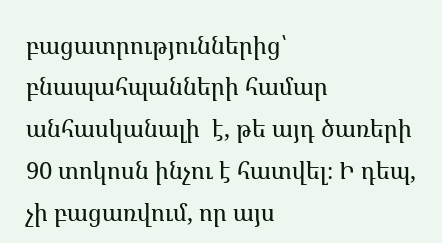բացատրություններից՝ բնապահպանների համար անհասկանալի  է, թե այդ ծառերի 90 տոկոսն ինչու է հատվել։ Ի դեպ, չի բացառվում, որ այս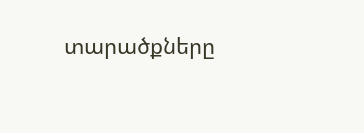տարածքները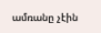ամռանը չէին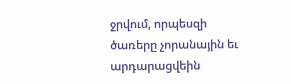ջրվում, որպեսզի  ծառերը չորանային եւ արդարացվեին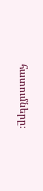հատումները։